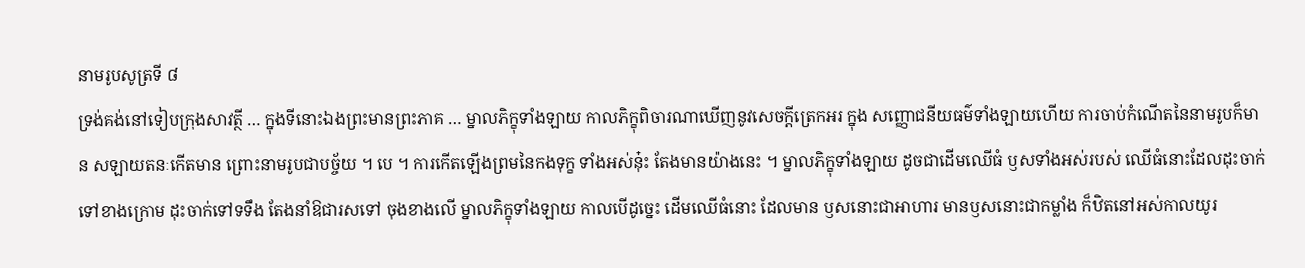នាមរូបសូត្រទី ៨
ទ្រង់គង់នៅទៀបក្រុងសាវត្ថី … ក្នុងទីនោះឯងព្រះមានព្រះភាគ … ម្នាលភិក្ខុទាំងឡាយ កាលភិក្ខុពិចារណាឃើញនូវសេចក្តីត្រេកអរ ក្នុង សញ្ញោជនីយធម៌ទាំងឡាយហើយ ការចាប់កំណើតនៃនាមរូបក៏មាន សឡាយតនៈកើតមាន ព្រោះនាមរូបជាបច្ច័យ ។ បេ ។ ការកើតឡើងព្រមនៃកងទុក្ខ ទាំងអស់នុ៎ះ តែងមានយ៉ាងនេះ ។ ម្នាលភិក្ខុទាំងឡាយ ដូចជាដើមឈើធំ ឫសទាំងអស់របស់ ឈើធំនោះដែលដុះចាក់ទៅខាងក្រោម ដុះចាក់ទៅទទឹង តែងនាំឱជារសទៅ ចុងខាងលើ ម្នាលភិក្ខុទាំងឡាយ កាលបើដូច្នេះ ដើមឈើធំនោះ ដែលមាន ឫសនោះជាអាហារ មានឫសនោះជាកម្លាំង ក៏ឋិតនៅអស់កាលយូរ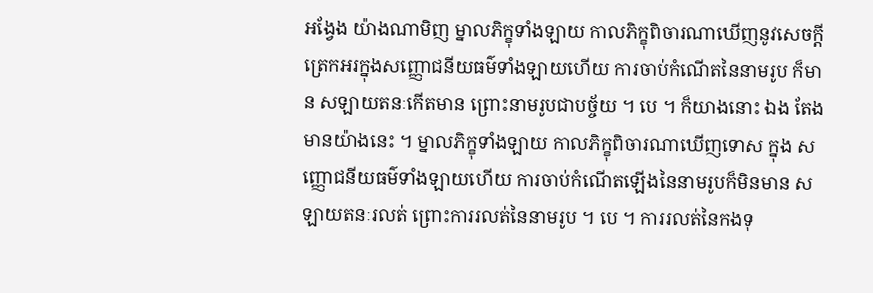អង្វែង យ៉ាងណាមិញ ម្នាលភិក្ខុទាំងឡាយ កាលភិក្ខុពិចារណាឃើញនូវសេចក្តី ត្រេកអរក្នុងសញ្ញោជនីយធម៌ទាំងឡាយហើយ ការចាប់កំណើតនៃនាមរូប ក៏មាន សឡាយតនៈកើតមាន ព្រោះនាមរូបជាបច្ច័យ ។ បេ ។ ក៏យាងនោះ ឯង តែងមានយ៉ាងនេះ ។ ម្នាលភិក្ខុទាំងឡាយ កាលភិក្ខុពិចារណាឃើញទោស ក្នុង សញ្ញោជនីយធម៌ទាំងឡាយហើយ ការចាប់កំណើតឡើងនៃនាមរូបក៏មិនមាន សឡាយតនៈរលត់ ព្រោះការរលត់នៃនាមរូប ។ បេ ។ ការរលត់នៃកងទុ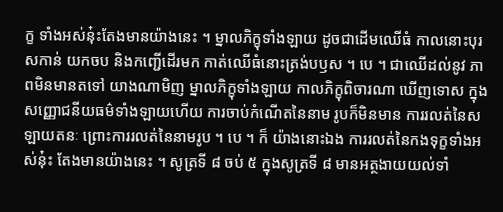ក្ខ ទាំងអស់នុ៎ះតែងមានយ៉ាងនេះ ។ ម្នាលភិក្ខុទាំងឡាយ ដូចជាដើមឈើធំ កាលនោះបុរសកាន់ យកចប និងកញ្ជើដើរមក កាត់ឈើធំនោះត្រង់បឫស ។ បេ ។ ជាឈើដល់នូវ ភាពមិនមានតទៅ យាងណាមិញ ម្នាលភិក្ខុទាំងឡាយ កាលភិក្ខុពិចារណា ឃើញទោស ក្នុងសញ្ញោជនីយធម៌ទាំងឡាយហើយ ការចាប់កំណើតនៃនាម រូបក៏មិនមាន ការរលត់នៃសឡាយតនៈ ព្រោះការរលត់នៃនាមរូប ។ បេ ។ ក៏ យ៉ាងនោះឯង ការរលត់នៃកងទុក្ខទាំងអស់នុ៎ះ តែងមានយ៉ាងនេះ ។ សូត្រទី ៨ ចប់ ៥ ក្នុងសូត្រទី ៨ មានអត្ថងាយយល់ទាំ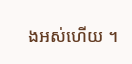ងអស់ហើយ ។